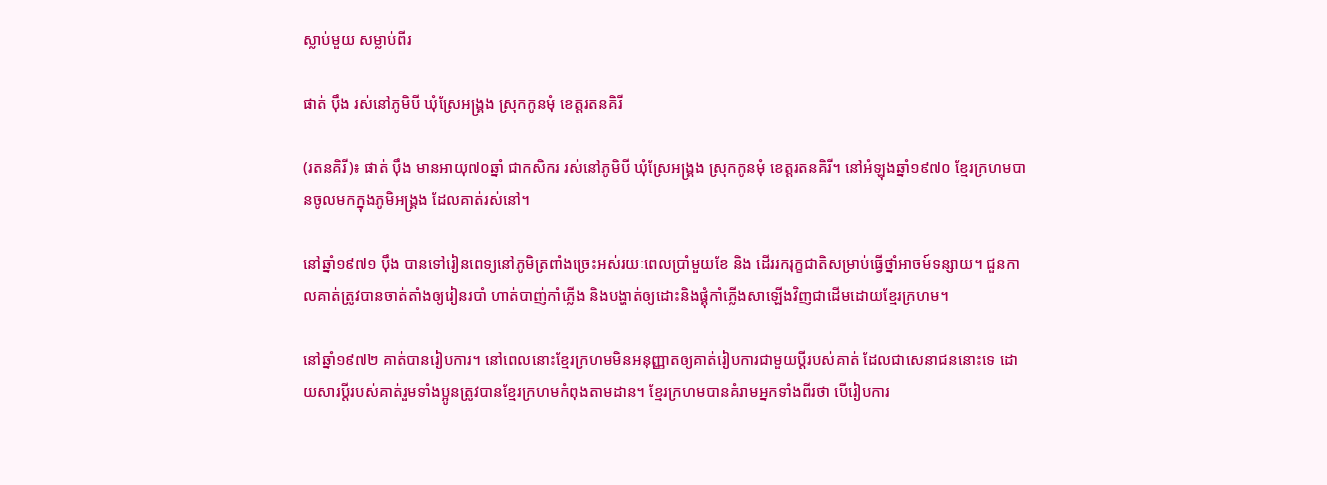ស្លាប់មួយ សម្លាប់ពីរ

ផាត់ ប៉ឹង រស់នៅភូមិបី ឃុំស្រែអង្គ្រង ស្រុកកូនមុំ ខេត្តរតនគិរី

(រតនគិរី)៖ ផាត់ ប៉ឹង មានអាយុ៧០ឆ្នាំ ជាកសិករ រស់នៅភូមិបី ឃុំស្រែអង្គ្រង ស្រុកកូនមុំ ខេត្តរតនគិរី។ នៅអំឡុងឆ្នាំ១៩៧០ ខ្មែរក្រហមបានចូលមកក្នុងភូមិអង្គ្រង ដែលគាត់រស់នៅ។

នៅឆ្នាំ១៩៧១ ប៉ឹង បានទៅរៀនពេទ្យនៅភូមិត្រពាំងច្រេះអស់រយៈពេលប្រាំមួយខែ និង ដើររករុក្ខជាតិសម្រាប់ធ្វើថ្នាំអាចម៍ទន្សាយ។ ជួនកាលគាត់ត្រូវបានចាត់តាំងឲ្យរៀនរបាំ ហាត់បាញ់កាំភ្លើង និងបង្ហាត់ឲ្យដោះនិងផ្គុំកាំភ្លើងសាឡើងវិញជាដើមដោយខ្មែរក្រហម។

នៅឆ្នាំ១៩៧២ គាត់បានរៀបការ។ នៅពេលនោះខ្មែរក្រហមមិនអនុញ្ញាតឲ្យគាត់រៀបការជាមួយប្តីរបស់គាត់ ដែលជាសេនាជននោះទេ ដោយសារប្តីរបស់គាត់រួមទាំងប្អូនត្រូវបានខ្មែរក្រហមកំពុងតាមដាន។ ខ្មែរក្រហមបានគំរាមអ្នកទាំងពីរថា បើរៀបការ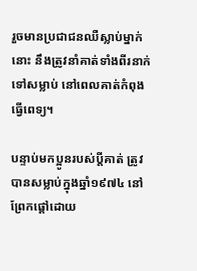រួចមានប្រជាជនឈឺស្លាប់ម្នាក់នោះ នឹងត្រូវនាំគាត់ទាំងពីរនាក់ទៅសម្លាប់ នៅពេលគាត់កំពុងធ្វើពេទ្យ។

បន្ទាប់មកប្អូនរបស់ប្តីគាត់ ត្រូវបានសម្លាប់ក្នុងឆ្នាំ១៩៧៤ នៅព្រែកផ្ដៅដោយ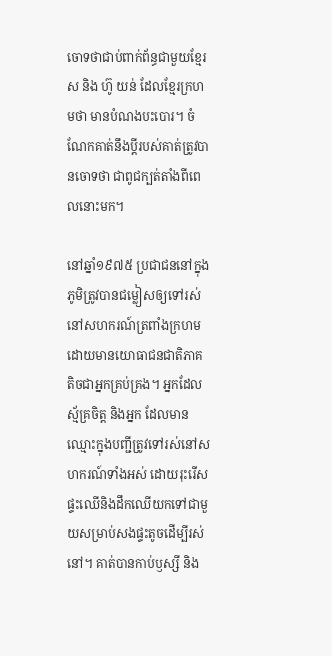ចោទថាជាប់ពាក់ព័ន្ធជាមួយខ្មែរស និង ហ៊ូ យន់ ដែលខ្មែរក្រហមថា មានបំណងបះបោរ។ ចំណែកគាត់នឹងប្តីរបស់គាត់ត្រូវបានចោទថា ជាពូជក្បត់តាំងពីពេលនោះមក។

នៅឆ្នាំ១៩៧៥ ប្រជាជននៅក្នុងភូមិត្រូវបានជម្លៀសឲ្យទៅរស់នៅសហករណ៍ត្រពាំងក្រហម ដោយមានយោធាជនជាតិភាគតិចជាអ្នកគ្រប់គ្រង។ អ្នកដែលស្ម័គ្រចិត្ត និងអ្នក ដែលមានឈ្មោះក្នុងបញ្ជីត្រូវទៅរស់នៅសហករណ៍ទាំងអស់ ដោយរុះរើសផ្ទះឈើនិងដឹកឈើយកទៅជាមួយសម្រាប់សងផ្ទះតូចដើម្បីរស់នៅ។ គាត់បានកាប់ឫស្សី និង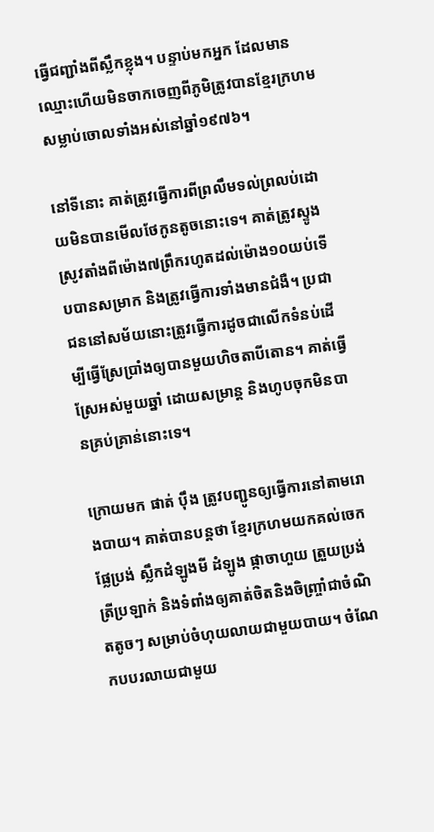ធ្វើជញ្ជាំងពីស្លឹកខ្លុង។ បន្ទាប់មកអ្នក ដែលមានឈ្មោះហើយមិនចាកចេញពីភូមិត្រូវបានខ្មែរក្រហមសម្លាប់ចោលទាំងអស់នៅឆ្នាំ១៩៧៦។

នៅទីនោះ គាត់ត្រូវធ្វើការពីព្រលឹមទល់ព្រលប់ដោយមិនបានមើលថែកូនតូចនោះទេ។ គាត់ត្រូវស្ទូងស្រូវតាំងពីម៉ោង៧ព្រឹករហូតដល់ម៉ោង១០យប់ទើបបានសម្រាក និងត្រូវធ្វើការទាំងមានជំងឺ។ ប្រជាជននៅសម័យនោះត្រូវធ្វើការដូចជាលើកទំនប់ដើម្បីធ្វើស្រែប្រាំងឲ្យបានមួយហិចតាបីតោន។ គាត់ធ្វើស្រែអស់មួយឆ្នាំ ដោយសម្រាន្ត និងហូបចុកមិនបានគ្រប់គ្រាន់នោះទេ។

ក្រោយមក ផាត់ ប៉ឹង ត្រូវបញ្ជូនឲ្យធ្វើការនៅតាមរោងបាយ។ គាត់បានបន្តថា ខ្មែរក្រហមយកគល់ចេក ផ្លែប្រង់ ស្លឹកដំឡូងមី ដំឡូង ផ្កាចាហួយ ត្រួយប្រង់ ត្រីប្រឡាក់ និងទំពាំងឲ្យគាត់ចិតនិងចិញ្រ្ចាំជាចំណិតតូចៗ សម្រាប់ចំហុយលាយជាមួយបាយ។ ចំណែកបបរលាយជាមួយ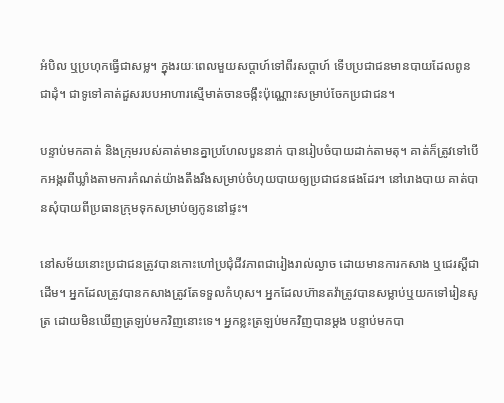អំបិល ឬប្រហុកធ្វើជាសម្ល។ ក្នុងរយៈពេលមួយសប្តាហ៍ទៅពីរសប្តាហ៍ ទើបប្រជាជនមានបាយដែលពូនជាដុំ។ ជាទូទៅគាត់ដួសរបបអាហារស្មើមាត់ចានចង្កឹះប៉ុណ្ណោះសម្រាប់ចែកប្រជាជន។

បន្ទាប់មកគាត់ និងក្រុមរបស់គាត់មានគ្នាប្រហែលបួននាក់ បានរៀបចំបាយដាក់តាមតុ។ គាត់ក៏ត្រូវទៅបើកអង្ករពីឃ្លាំងតាមការកំណត់យ៉ាងតឹងរឹងសម្រាប់ចំហុយបាយឲ្យប្រជាជនផងដែរ។ នៅរោងបាយ គាត់បានសុំបាយពីប្រធានក្រុមទុកសម្រាប់ឲ្យកូននៅផ្ទះ។

នៅសម័យនោះប្រជាជនត្រូវបានកោះហៅប្រជុំជីវភាពជារៀងរាល់ល្ងាច ដោយមានការកសាង ឬជេរស្ដីជាដើម។ អ្នកដែលត្រូវបានកសាងត្រូវតែទទួលកំហុស។ អ្នកដែលហ៊ានតវ៉ាត្រូវបានសម្លាប់ឬយកទៅរៀនសូត្រ ដោយមិនឃើញត្រឡប់មកវិញនោះទេ។ អ្នកខ្លះត្រឡប់មកវិញបានម្តង បន្ទាប់មកបា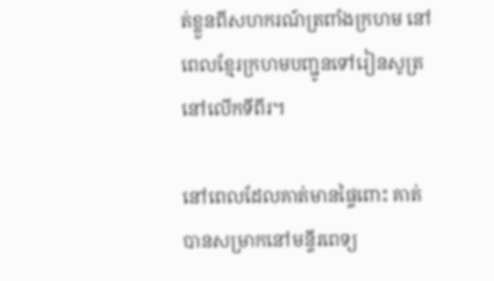ត់ខ្លួនពីសហករណ៍ត្រពាំងក្រហម នៅពេលខ្មែរក្រហមបញ្ជូនទៅរៀនសូត្រនៅលើកទីពីរ។

នៅពេលដែលគាត់មានផ្ទៃពោះ គាត់បានសម្រាកនៅមន្ទីរពេទ្យ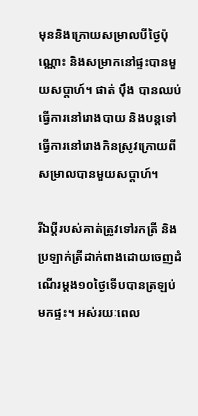មុននិងក្រោយសម្រាលបីថ្ងៃប៉ុណ្ណោះ និងសម្រាកនៅផ្ទះបានមួយសប្តាហ៍។ ផាត់ ប៉ឹង បានឈប់ធ្វើការនៅរោងបាយ និងបន្តទៅធ្វើការនៅរោងកិនស្រូវក្រោយពីសម្រាលបានមួយសប្តាហ៍។

រីឯប្តីរបស់គាត់ត្រូវទៅរកត្រី និងប្រឡាក់ត្រីដាក់ពាងដោយចេញដំណើរម្តង១០ថ្ងៃទើបបានត្រឡប់មកផ្ទះ។ អស់រយៈពេល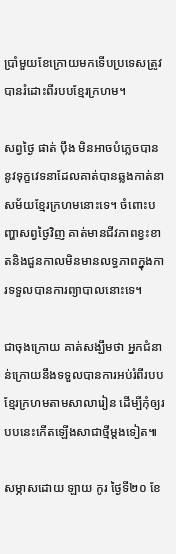ប្រាំមួយខែក្រោយមកទើបប្រទេសត្រូវបានរំដោះពីរបបខ្មែរក្រហម។

សព្វថ្ងៃ ផាត់ ប៉ឹង មិនអាចបំភ្លេចបាននូវទុក្ខវេទនាដែលគាត់បានឆ្លងកាត់នាសម័យខ្មែរក្រហមនោះទេ។ ចំពោះបញ្ហាសព្វថ្ងៃវិញ គាត់មានជីវភាពខ្វះខាតនិងជួនកាលមិនមានលទ្ធភាពក្នុងការទទួលបានការព្យាបាលនោះទេ។

ជាចុងក្រោយ គាត់សង្ឃឹមថា អ្នកជំនាន់ក្រោយនឹងទទួលបានការអប់រំពីរបបខ្មែរក្រហមតាមសាលារៀន ដើម្បីកុំឲ្យរបបនេះកើតឡើងសាជាថ្មីម្តងទៀត៕

សម្ភាសដោយ ឡាយ កូរ ថ្ងៃទី២០ ខែ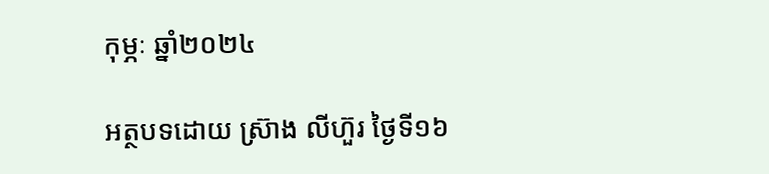កុម្ភៈ ឆ្នាំ២០២៤

អត្ថបទដោយ ស្រ៊ាង លីហ៊ួរ ថ្ងៃទី១៦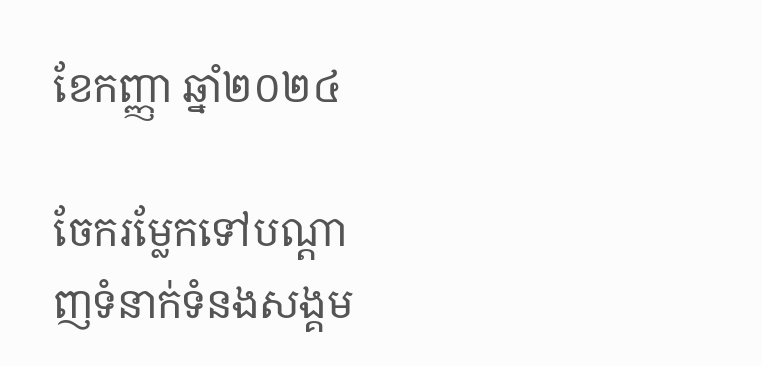ខែកញ្ញា ឆ្នាំ២០២៤

ចែករម្លែកទៅបណ្តាញទំនាក់ទំនងសង្គម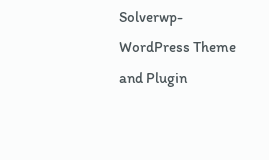Solverwp- WordPress Theme and Plugin